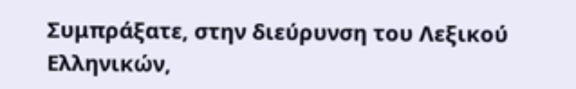Συμπράξατε, στην διεύρυνση του Λεξικού Ελληνικών,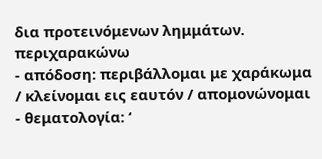δια προτεινόμενων λημμάτων.
περιχαρακώνω
- απόδοση: περιβάλλομαι με χαράκωμα / κλείνομαι εις εαυτόν / απομονώνομαι
- θεματολογία: ‘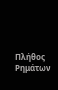Πλήθος Ρημάτων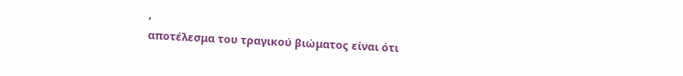’
αποτέλεσμα του τραγικού βιώματος είναι ότι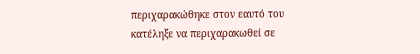περιχαρακώθηκε στον εαυτό του
κατέληξε να περιχαρακωθεί σε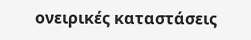ονειρικές καταστάσεις